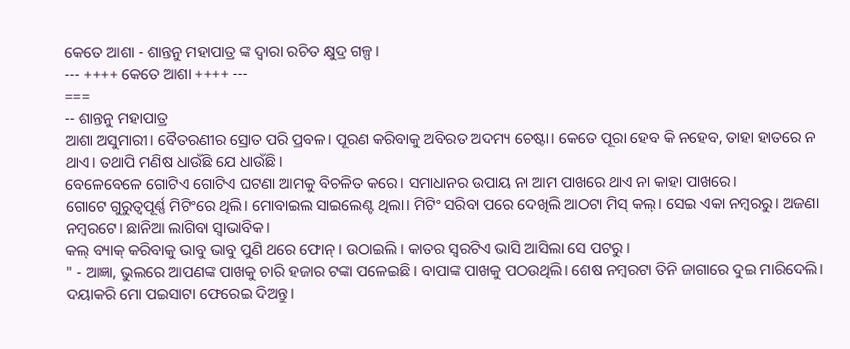କେତେ ଆଶା - ଶାନ୍ତନୁ ମହାପାତ୍ର ଙ୍କ ଦ୍ଵାରା ରଚିତ କ୍ଷୁଦ୍ର ଗଳ୍ପ।
--- ++++ କେତେ ଆଶା ++++ ---
===
-- ଶାନ୍ତନୁ ମହାପାତ୍ର
ଆଶା ଅସୁମାରୀ। ବୈତରଣୀର ସ୍ରୋତ ପରି ପ୍ରବଳ। ପୂରଣ କରିବାକୁ ଅବିରତ ଅଦମ୍ୟ ଚେଷ୍ଟା। କେତେ ପୂରା ହେବ କି ନହେବ, ତାହା ହାତରେ ନ ଥାଏ। ତଥାପି ମଣିଷ ଧାଉଁଛି ଯେ ଧାଉଁଛି।
ବେଳେବେଳେ ଗୋଟିଏ ଗୋଟିଏ ଘଟଣା ଆମକୁ ବିଚଳିତ କରେ। ସମାଧାନର ଉପାୟ ନା ଆମ ପାଖରେ ଥାଏ ନା କାହା ପାଖରେ।
ଗୋଟେ ଗୁରୁତ୍ବପୂର୍ଣ୍ଣ ମିଟିଂରେ ଥିଲି। ମୋବାଇଲ ସାଇଲେଣ୍ଟ ଥିଲା। ମିଟିଂ ସରିବା ପରେ ଦେଖିଲି ଆଠଟା ମିସ୍ କଲ୍। ସେଇ ଏକା ନମ୍ବରରୁ। ଅଜଣା ନମ୍ବରଟେ। ଛାନିଆ ଲାଗିବା ସ୍ୱାଭାବିକ।
କଲ୍ ବ୍ୟାକ୍ କରିବାକୁ ଭାବୁ ଭାବୁ ପୁଣି ଥରେ ଫୋନ୍ । ଉଠାଇଲି । କାତର ସ୍ୱରଟିଏ ଭାସି ଆସିଲା ସେ ପଟରୁ ।
" - ଆଜ୍ଞା, ଭୁଲରେ ଆପଣଙ୍କ ପାଖକୁ ଚାରି ହଜାର ଟଙ୍କା ପଳେଇଛି। ବାପାଙ୍କ ପାଖକୁ ପଠଉଥିଲି। ଶେଷ ନମ୍ବରଟା ତିନି ଜାଗାରେ ଦୁଇ ମାରିଦେଲି। ଦୟାକରି ମୋ ପଇସାଟା ଫେରେଇ ଦିଅନ୍ତୁ।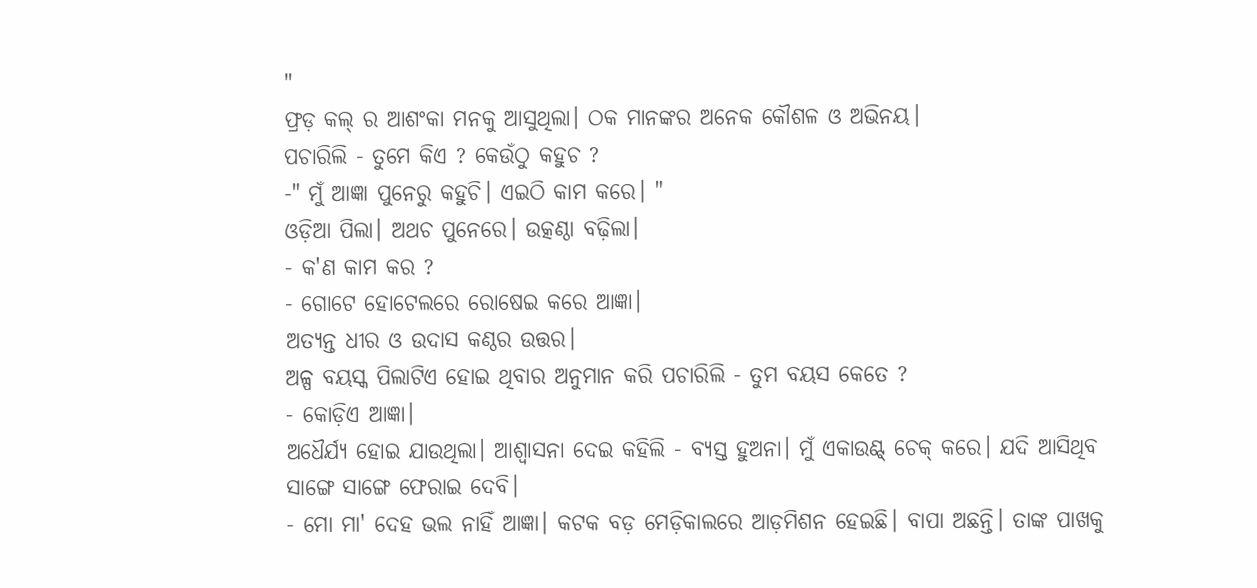"
ଫ୍ରଡ଼ କଲ୍ ର ଆଶଂକା ମନକୁ ଆସୁଥିଲା। ଠକ ମାନଙ୍କର ଅନେକ କୌଶଳ ଓ ଅଭିନୟ।
ପଚାରିଲି - ତୁମେ କିଏ ? କେଉଁଠୁ କହୁଚ ?
-" ମୁଁ ଆଜ୍ଞା ପୁନେରୁ କହୁଚି। ଏଇଠି କାମ କରେ। "
ଓଡ଼ିଆ ପିଲା। ଅଥଚ ପୁନେରେ। ଉତ୍କଣ୍ଠା ବଢ଼ିଲା।
- କ'ଣ କାମ କର ?
- ଗୋଟେ ହୋଟେଲରେ ରୋଷେଇ କରେ ଆଜ୍ଞା।
ଅତ୍ୟନ୍ତ ଧୀର ଓ ଉଦାସ କଣ୍ଠର ଉତ୍ତର।
ଅଳ୍ପ ବୟସ୍କ ପିଲାଟିଏ ହୋଇ ଥିବାର ଅନୁମାନ କରି ପଚାରିଲି - ତୁମ ବୟସ କେତେ ?
- କୋଡ଼ିଏ ଆଜ୍ଞା।
ଅଧୈର୍ଯ୍ୟ ହୋଇ ଯାଉଥିଲା। ଆଶ୍ୱାସନା ଦେଇ କହିଲି - ବ୍ୟସ୍ତ ହୁଅନା। ମୁଁ ଏକାଉଣ୍ଟ୍ ଚେକ୍ କରେ। ଯଦି ଆସିଥିବ ସାଙ୍ଗେ ସାଙ୍ଗେ ଫେରାଇ ଦେବି।
- ମୋ ମା' ଦେହ ଭଲ ନାହିଁ ଆଜ୍ଞା। କଟକ ବଡ଼ ମେଡ଼ିକାଲରେ ଆଡ଼ମିଶନ ହେଇଛି। ବାପା ଅଛନ୍ତି। ତାଙ୍କ ପାଖକୁ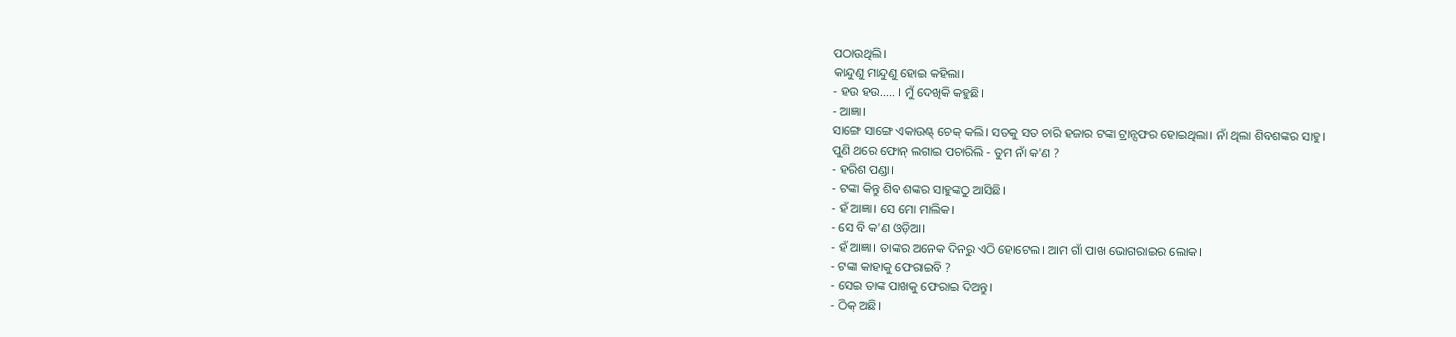ପଠାଉଥିଲି।
କାନ୍ଦୁଣୁ ମାନ୍ଦୁଣୁ ହୋଇ କହିଲା।
- ହଉ ହଉ..... । ମୁଁ ଦେଖିକି କହୁଛି।
- ଆଜ୍ଞା।
ସାଙ୍ଗେ ସାଙ୍ଗେ ଏକାଉଣ୍ଟ୍ ଚେକ୍ କଲି। ସତକୁ ସତ ଚାରି ହଜାର ଟଙ୍କା ଟ୍ରାନ୍ସଫର ହୋଇଥିଲା। ନାଁ ଥିଲା ଶିବଶଙ୍କର ସାହୁ।
ପୁଣି ଥରେ ଫୋନ୍ ଲଗାଇ ପଚାରିଲି - ତୁମ ନାଁ କ'ଣ ?
- ହରିଶ ପଣ୍ଡା।
- ଟଙ୍କା କିନ୍ତୁ ଶିବ ଶଙ୍କର ସାହୁଙ୍କଠୁ ଆସିଛି।
- ହଁ ଆଜ୍ଞା। ସେ ମୋ ମାଲିକ।
- ସେ ବି କ'ଣ ଓଡ଼ିଆ।
- ହଁ ଆଜ୍ଞା। ତାଙ୍କର ଅନେକ ଦିନରୁ ଏଠି ହୋଟେଲ। ଆମ ଗାଁ ପାଖ ଭୋଗରାଇର ଲୋକ।
- ଟଙ୍କା କାହାକୁ ଫେରାଇବି ?
- ସେଇ ତାଙ୍କ ପାଖକୁ ଫେରାଇ ଦିଅନ୍ତୁ।
- ଠିକ୍ ଅଛି।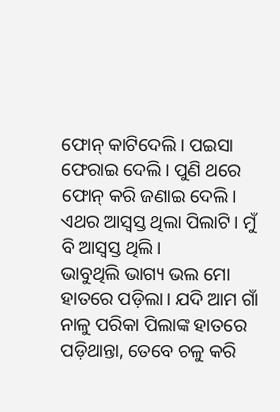ଫୋନ୍ କାଟିଦେଲି। ପଇସା ଫେରାଇ ଦେଲି। ପୁଣି ଥରେ ଫୋନ୍ କରି ଜଣାଇ ଦେଲି। ଏଥର ଆସ୍ୱସ୍ତ ଥିଲା ପିଲାଟି। ମୁଁ ବି ଆସ୍ୱସ୍ତ ଥିଲି।
ଭାବୁଥିଲି ଭାଗ୍ୟ ଭଲ ମୋ ହାତରେ ପଡ଼ିଲା। ଯଦି ଆମ ଗାଁ ନାଳୁ ପରିକା ପିଲାଙ୍କ ହାତରେ ପଡ଼ିଥାନ୍ତା, ତେବେ ଚଳୁ କରି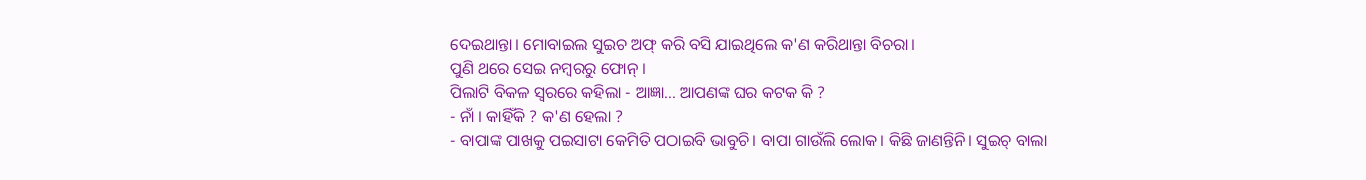ଦେଇଥାନ୍ତା। ମୋବାଇଲ ସୁଇଚ ଅଫ୍ କରି ବସି ଯାଇଥିଲେ କ'ଣ କରିଥାନ୍ତା ବିଚରା।
ପୁଣି ଥରେ ସେଇ ନମ୍ବରରୁ ଫୋନ୍ ।
ପିଲାଟି ବିକଳ ସ୍ୱରରେ କହିଲା - ଆଜ୍ଞା... ଆପଣଙ୍କ ଘର କଟକ କି ?
- ନାଁ । କାହିଁକି ? କ'ଣ ହେଲା ?
- ବାପାଙ୍କ ପାଖକୁ ପଇସାଟା କେମିତି ପଠାଇବି ଭାବୁଚି। ବାପା ଗାଉଁଲି ଲୋକ। କିଛି ଜାଣନ୍ତିନି। ସୁଇଚ୍ ବାଲା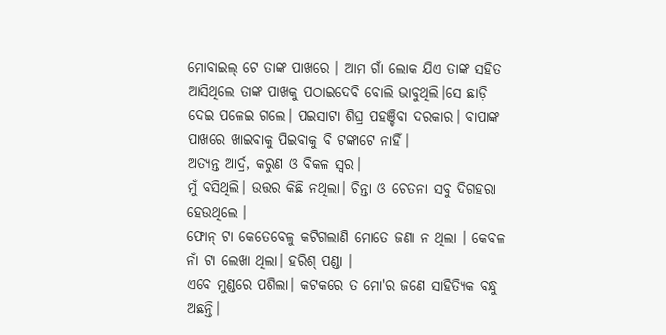ମୋବାଇଲ୍ ଟେ ତାଙ୍କ ପାଖରେ । ଆମ ଗାଁ ଲୋକ ଯିଏ ତାଙ୍କ ସହିତ ଆସିଥିଲେ ତାଙ୍କ ପାଖକୁ ପଠାଇଦେବି ବୋଲି ଭାବୁଥିଲି।ସେ ଛାଡ଼ି ଦେଇ ପଳେଇ ଗଲେ। ପଇସାଟା ଶିଘ୍ର ପହଞ୍ଚିବା ଦରକାର। ବାପାଙ୍କ ପାଖରେ ଖାଇବାକୁ ପିଇବାକୁ ବି ଟଙ୍କାଟେ ନାହିଁ।
ଅତ୍ୟନ୍ତ ଆର୍ଦ୍ର, କରୁଣ ଓ ବିକଳ ସ୍ୱର।
ମୁଁ ବସିଥିଲି। ଉତ୍ତର କିଛି ନଥିଲା। ଚିନ୍ତା ଓ ଚେତନା ସବୁ ଦିଗହରା ହେଉଥିଲେ ।
ଫୋନ୍ ଟା କେତେବେଳୁ କଟିଗଲାଣି ମୋତେ ଜଣା ନ ଥିଲା । କେବଳ ନାଁ ଟା ଲେଖା ଥିଲା। ହରିଶ୍ ପଣ୍ଡା ।
ଏବେ ମୁଣ୍ଡରେ ପଶିଲା। କଟକରେ ତ ମୋ'ର ଜଣେ ସାହିତ୍ୟିକ ବନ୍ଧୁ ଅଛନ୍ତି।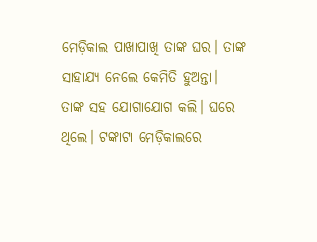ମେଡ଼ିକାଲ ପାଖାପାଖି ତାଙ୍କ ଘର। ତାଙ୍କ ସାହାଯ୍ୟ ନେଲେ କେମିତି ହୁଅନ୍ତା।
ତାଙ୍କ ସହ ଯୋଗାଯୋଗ କଲି। ଘରେ ଥିଲେ। ଟଙ୍କାଟା ମେଡ଼ିକାଲରେ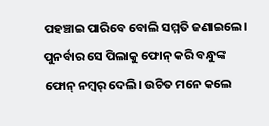ପହଞ୍ଚାଇ ପାରିବେ ବୋଲି ସମ୍ମତି ଜଣାଇଲେ।
ପୁନର୍ବାର ସେ ପିଲାକୁ ଫୋନ୍ କରି ବନ୍ଧୁଙ୍କ ଫୋନ୍ ନମ୍ୱର୍ ଦେଲି। ଉଚିତ ମନେ କଲେ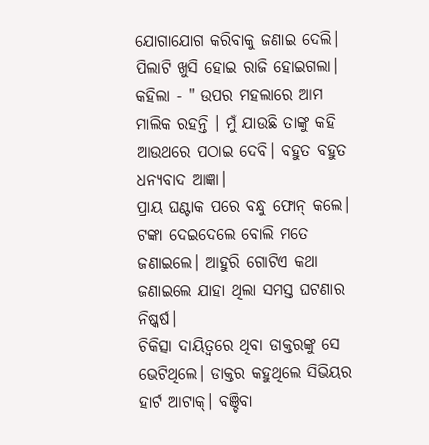ଯୋଗାଯୋଗ କରିବାକୁ ଜଣାଇ ଦେଲି।
ପିଲାଟି ଖୁସି ହୋଇ ରାଜି ହୋଇଗଲା। କହିଲା - " ଉପର ମହଲାରେ ଆମ ମାଲିକ ରହନ୍ତି । ମୁଁ ଯାଉଛି ତାଙ୍କୁ କହି ଆଉଥରେ ପଠାଇ ଦେବି। ବହୁତ ବହୁତ ଧନ୍ୟବାଦ ଆଜ୍ଞା।
ପ୍ରାୟ ଘଣ୍ଟାକ ପରେ ବନ୍ଧୁ ଫୋନ୍ କଲେ। ଟଙ୍କା ଦେଇଦେଲେ ବୋଲି ମତେ ଜଣାଇଲେ। ଆହୁରି ଗୋଟିଏ କଥା ଜଣାଇଲେ ଯାହା ଥିଲା ସମସ୍ତ ଘଟଣାର ନିଷ୍କର୍ଷ।
ଚିକିତ୍ସା ଦାୟିତ୍ବରେ ଥିବା ଡାକ୍ତରଙ୍କୁ ସେ ଭେଟିଥିଲେ। ଡାକ୍ତର କହୁଥିଲେ ସିଭିୟର ହାର୍ଟ ଆଟାକ୍। ବଞ୍ଚିବା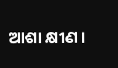ଆଶା କ୍ଷୀଣ ।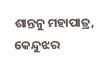ଶାନ୍ତନୁ ମହାପାତ୍ର, କେନ୍ଦୁଝର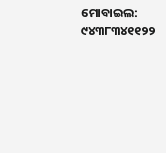ମୋବାଇଲ: ୯୪୩୮୩୪୧୧୨୨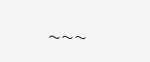~~~